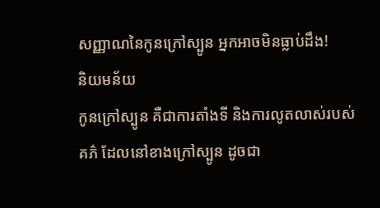សញ្ញាណនៃកូនក្រៅស្បូន អ្នកអាចមិនធ្លាប់ដឹង!
និយមន័យ
កូនក្រៅស្បូន គឺជាការតាំងទី និងការលូតលាស់របស់គភ៌ ដែលនៅខាងក្រៅស្បូន ដូចជា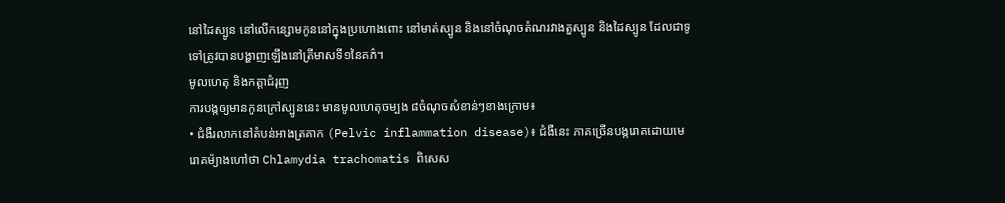នៅដៃស្បូន នៅលើកន្សោមកូននៅក្នុងប្រហោងពោះ នៅមាត់ស្បូន និងនៅចំណុចតំណរវាងតួស្បូន និងដៃស្បូន ដែលជាទូទៅត្រូវបានបង្ហាញឡើងនៅត្រីមាសទី១នៃគភ៌។
មូលហេតុ និងកត្តាជំរុញ
ការបង្កឲ្យមានកូនក្រៅស្បូននេះ មានមូលហេតុចម្បង ៨ចំណុចសំខាន់ៗខាងក្រោម៖
• ជំងឺរលាកនៅតំបន់អាងត្រគាក (Pelvic inflammation disease)៖ ជំងឺនេះ ភាគច្រើនបង្ករោគដោយមេរោគម៉្យាងហៅថា Chlamydia trachomatis ពិសេស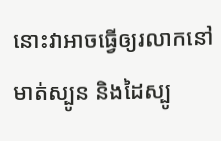នោះវាអាចធ្វើឲ្យរលាកនៅមាត់ស្បូន និងដៃស្បូ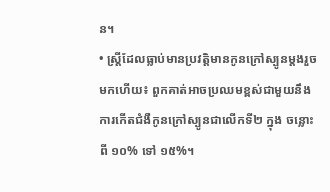ន។
• ស្ត្រីដែលធ្លាប់មានប្រវត្តិមានកូនក្រៅស្បូនម្តងរួចមកហើយ៖ ពួកគាត់អាចប្រឈមខ្ពស់ជាមួយនឹងការកើតជំងឺកូនក្រៅស្បូនជាលើកទី២ ក្នុង ចន្លោះពី ១០% ទៅ ១៥%។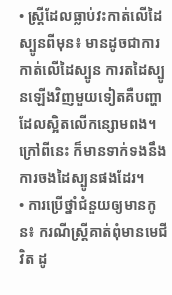• ស្ត្រីដែលធ្លាប់វះកាត់លើដៃស្បូនពីមុន៖ មានដូចជាការកាត់លើដៃស្បូន ការតដៃស្បូនឡើងវិញមួយទៀតគឺបញ្ហាដែលស្អិតលើកន្សោមពង។ ក្រៅពីនេះ ក៏មានទាក់ទងនឹងការចងដៃស្បូនផងដែរ។
• ការប្រើថ្នាំជំនួយឲ្យមានកូន៖ ករណីស្ត្រីគាត់ពុំមានមេជីវិត ដូ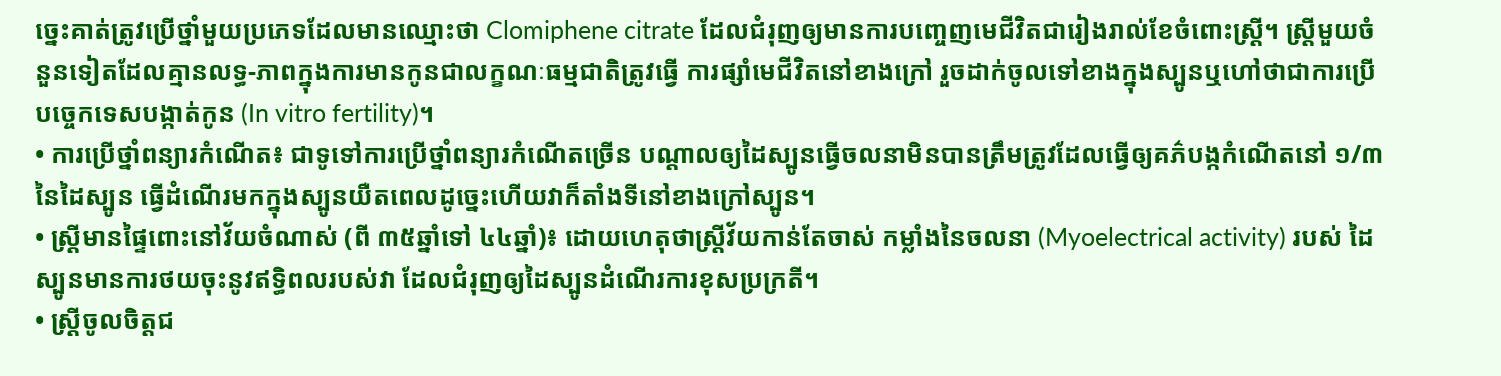ច្នេះគាត់ត្រូវប្រើថ្នាំមួយប្រភេទដែលមានឈ្មោះថា Clomiphene citrate ដែលជំរុញឲ្យមានការបញ្ចេញមេជីវិតជារៀងរាល់ខែចំពោះស្ត្រី។ ស្ត្រីមួយចំនួនទៀតដែលគ្មានលទ្ធ-ភាពក្នុងការមានកូនជាលក្ខណៈធម្មជាតិត្រូវធ្វើ ការផ្សាំមេជីវិតនៅខាងក្រៅ រួចដាក់ចូលទៅខាងក្នុងស្បូនឬហៅថាជាការប្រើបច្ចេកទេសបង្កាត់កូន (In vitro fertility)។
• ការប្រើថ្នាំពន្យារកំណើត៖ ជាទូទៅការប្រើថ្នាំពន្យារកំណើតច្រើន បណ្តាលឲ្យដៃស្បូនធ្វើចលនាមិនបានត្រឹមត្រូវដែលធ្វើឲ្យគភ៌បង្កកំណើតនៅ ១/៣ នៃដៃស្បូន ធ្វើដំណើរមកក្នុងស្បូនយឺតពេលដូច្នេះហើយវាក៏តាំងទីនៅខាងក្រៅស្បូន។
• ស្ត្រីមានផ្ទៃពោះនៅវ័យចំណាស់ (ពី ៣៥ឆ្នាំទៅ ៤៤ឆ្នាំ)៖ ដោយហេតុថាស្ត្រីវ័យកាន់តែចាស់ កម្លាំងនៃចលនា (Myoelectrical activity) របស់ ដៃស្បូនមានការថយចុះនូវឥទ្ធិពលរបស់វា ដែលជំរុញឲ្យដៃស្បូនដំណើរការខុសប្រក្រតី។
• ស្ត្រីចូលចិត្តជ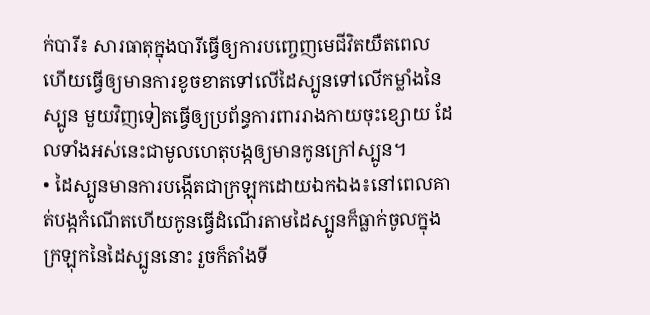ក់បារី៖ សារធាតុក្នុងបារីធ្វើឲ្យការបញ្ចេញមេជីវិតយឺតពេល ហើយធ្វើឲ្យមានការខូចខាតទៅលើដៃស្បូនទៅលើកម្លាំងនៃស្បូន មួយវិញទៀតធ្វើឲ្យប្រព័ន្ធការពាររាងកាយចុះខ្សោយ ដែលទាំងអស់នេះជាមូលហេតុបង្កឲ្យមានកូនក្រៅស្បូន។
• ដៃស្បូនមានការបង្កើតជាក្រឡុកដោយឯកឯង៖នៅពេលគាត់បង្កកំណើតហើយកូនធ្វើដំណើរតាមដៃស្បូនក៏ធ្លាក់ចូលក្នុងក្រឡុកនៃដៃស្បូននោះ រួចក៏តាំងទី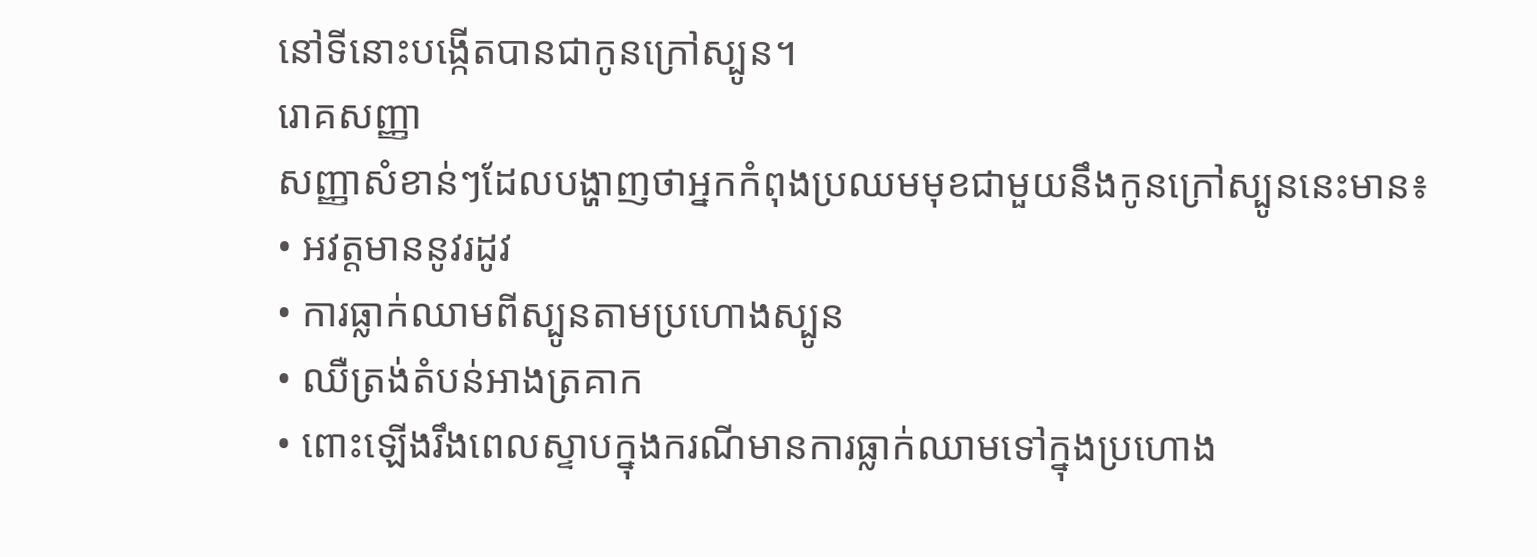នៅទីនោះបង្កើតបានជាកូនក្រៅស្បូន។
រោគសញ្ញា
សញ្ញាសំខាន់ៗដែលបង្ហាញថាអ្នកកំពុងប្រឈមមុខជាមួយនឹងកូនក្រៅស្បូននេះមាន៖
• អវត្តមាននូវរដូវ
• ការធ្លាក់ឈាមពីស្បូនតាមប្រហោងស្បូន
• ឈឺត្រង់តំបន់អាងត្រគាក
• ពោះឡើងរឹងពេលស្ទាបក្នុងករណីមានការធ្លាក់ឈាមទៅក្នុងប្រហោង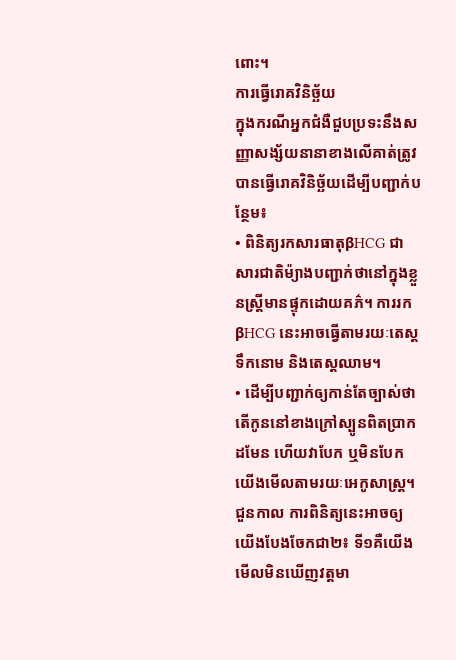ពោះ។
ការធ្វើរោគវិនិច្ឆ័យ
ក្នុងករណីអ្នកជំងឺជួបប្រទះនឹងសញ្ញាសង្ស័យនានាខាងលើគាត់ត្រូវបានធ្វើរោគវិនិច្ឆ័យដើម្បីបញ្ជាក់បន្ថែម៖
• ពិនិត្យរកសារធាតុβHCG ជាសារជាតិម៉្យាងបញ្ជាក់ថានៅក្នុងខ្លួនស្ត្រីមានផ្ទុកដោយគភ៌។ ការរក βHCG នេះអាចធ្វើតាមរយៈតេស្តទឹកនោម និងតេស្តឈាម។
• ដើម្បីបញ្ជាក់ឲ្យកាន់តែច្បាស់ថា តើកូននៅខាងក្រៅស្បូនពិតប្រាកដមែន ហើយវាបែក ឬមិនបែក យើងមើលតាមរយៈអេកូសាស្ត្រ។ ជួនកាល ការពិនិត្យនេះអាចឲ្យយើងបែងចែកជា២៖ ទី១គឺយើងមើលមិនឃើញវត្តមា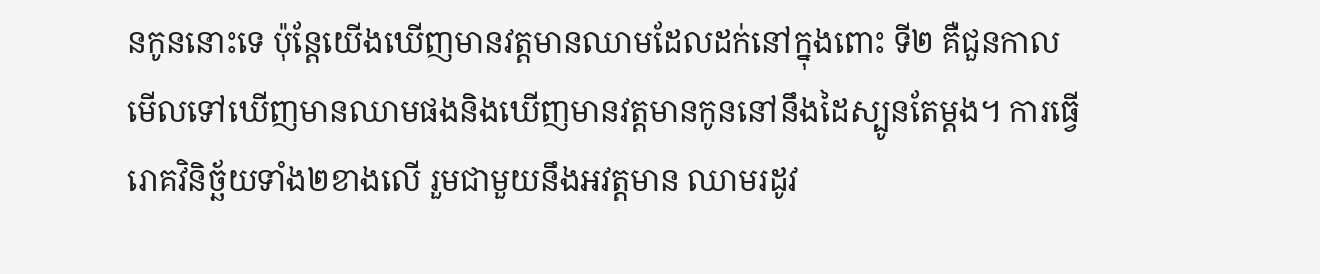នកូននោះទេ ប៉ុន្តែយើងឃើញមានវត្តមានឈាមដែលដក់នៅក្នុងពោះ ទី២ គឺជួនកាលមើលទៅឃើញមានឈាមផងនិងឃើញមានវត្តមានកូននៅនឹងដៃស្បូនតែម្តង។ ការធ្វើរោគវិនិច្ឆ័យទាំង២ខាងលើ រួមជាមួយនឹងអវត្តមាន ឈាមរដូវ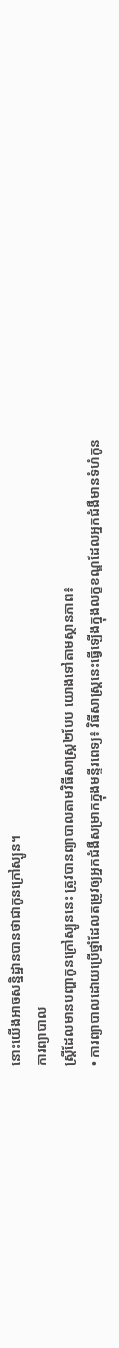នោះយើងអាចសន្និដ្ឋានបានថាជាកូនក្រៅស្បូន។
ការព្យាបាល
ស្ត្រីដែលមានបញ្ហាកូនក្រៅស្បូននេះ ត្រូវបានព្យាបាលតាមវិធីសាស្ត្រ២បែប យោងទៅតាមស្ថានភាព៖
• ការព្យាបាលដោយប្រើថ្នាំដែលតម្រូវឲ្យអ្នកជំងឺសម្រាកក្នុងមន្ទីរពេទ្យ៖ វិធីសាស្ត្រនេះធ្វើឡើងក្នុងលក្ខខណ្ឌដែលអ្នកជំងឺមានទំហំកូន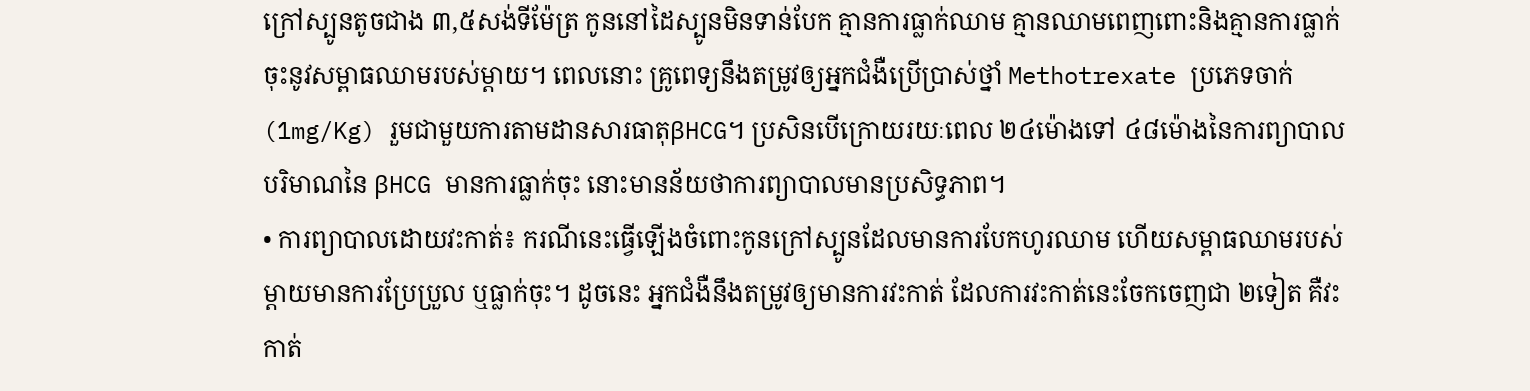ក្រៅស្បូនតូចជាង ៣,៥សង់ទីម៉ែត្រ កូននៅដៃស្បូនមិនទាន់បែក គ្មានការធ្លាក់ឈាម គ្មានឈាមពេញពោះនិងគ្មានការធ្លាក់ចុះនូវសម្ពាធឈាមរបស់ម្តាយ។ ពេលនោះ គ្រូពេទ្យនឹងតម្រូវឲ្យអ្នកជំងឺប្រើប្រាស់ថ្នាំ Methotrexate ប្រភេទចាក់(1mg/Kg) រួមជាមួយការតាមដានសារធាតុβHCG។ ប្រសិនបើក្រោយរយៈពេល ២៤ម៉ោងទៅ ៤៨ម៉ោងនៃការព្យាបាល បរិមាណនៃ βHCG មានការធ្លាក់ចុះ នោះមានន័យថាការព្យាបាលមានប្រសិទ្ធភាព។
• ការព្យាបាលដោយវះកាត់៖ ករណីនេះធ្វើឡើងចំពោះកូនក្រៅស្បូនដែលមានការបែកហូរឈាម ហើយសម្ពាធឈាមរបស់ម្តាយមានការប្រែប្រួល ឬធ្លាក់ចុះ។ ដូចនេះ អ្នកជំងឺនឹងតម្រូវឲ្យមានការវះកាត់ ដែលការវះកាត់នេះចែកចេញជា ២ទៀត គឺវះកាត់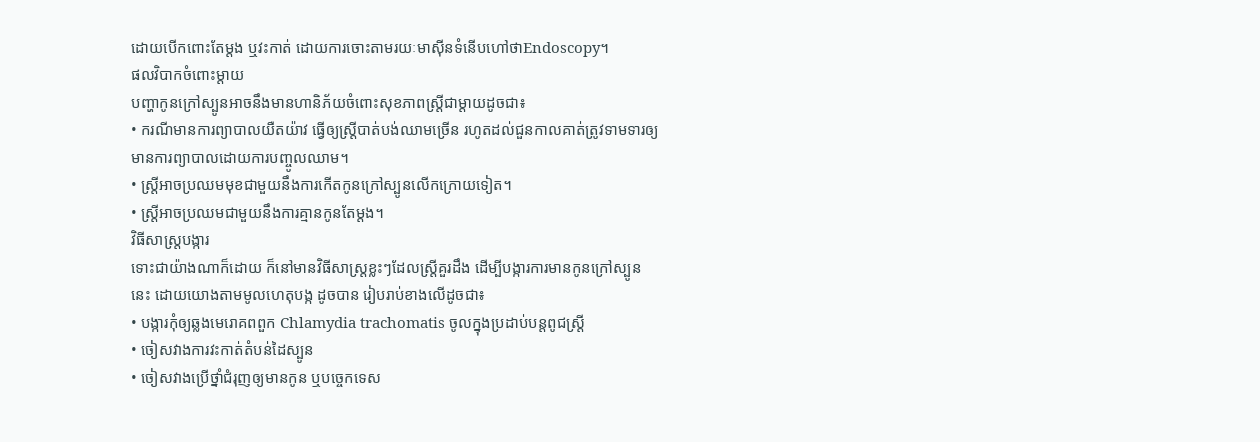ដោយបើកពោះតែម្តង ឬវះកាត់ ដោយការចោះតាមរយៈមាស៊ីនទំនើបហៅថាEndoscopy។
ផលវិបាកចំពោះម្តាយ
បញ្ហាកូនក្រៅស្បូនអាចនឹងមានហានិភ័យចំពោះសុខភាពស្ត្រីជាម្តាយដូចជា៖
• ករណីមានការព្យាបាលយឺតយ៉ាវ ធ្វើឲ្យស្ត្រីបាត់បង់ឈាមច្រើន រហូតដល់ជួនកាលគាត់ត្រូវទាមទារឲ្យមានការព្យាបាលដោយការបញ្ចូលឈាម។
• ស្ត្រីអាចប្រឈមមុខជាមួយនឹងការកើតកូនក្រៅស្បូនលើកក្រោយទៀត។
• ស្ត្រីអាចប្រឈមជាមួយនឹងការគ្មានកូនតែម្តង។
វិធីសាស្ត្របង្ការ
ទោះជាយ៉ាងណាក៏ដោយ ក៏នៅមានវិធីសាស្រ្តខ្លះៗដែលស្ត្រីគួរដឹង ដើម្បីបង្ការការមានកូនក្រៅស្បូននេះ ដោយយោងតាមមូលហេតុបង្ក ដូចបាន រៀបរាប់ខាងលើដូចជា៖
• បង្ការកុំឲ្យឆ្លងមេរោគពពួក Chlamydia trachomatis ចូលក្នុងប្រដាប់បន្តពូជស្ត្រី
• ចៀសវាងការវះកាត់តំបន់ដៃស្បូន
• ចៀសវាងប្រើថ្នាំជំរុញឲ្យមានកូន ឬបច្ចេកទេស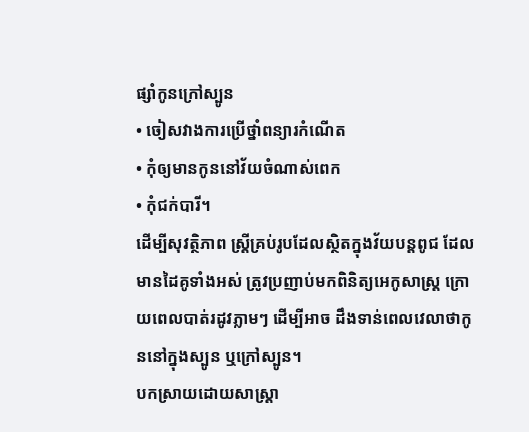ផ្សាំកូនក្រៅស្បូន
• ចៀសវាងការប្រើថ្នាំពន្យារកំណើត
• កុំឲ្យមានកូននៅវ័យចំណាស់ពេក
• កុំជក់បារី។
ដើម្បីសុវត្ថិភាព ស្ត្រីគ្រប់រូបដែលស្ថិតក្នុងវ័យបន្តពូជ ដែលមានដៃគូទាំងអស់ ត្រូវប្រញាប់មកពិនិត្យអេកូសាស្ត្រ ក្រោយពេលបាត់រដូវភ្លាមៗ ដើម្បីអាច ដឹងទាន់ពេលវេលាថាកូននៅក្នុងស្បូន ឬក្រៅស្បូន។
បកស្រាយដោយសាស្រ្តា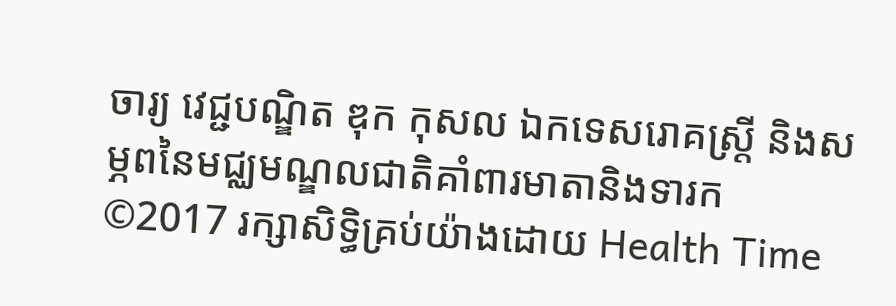ចារ្យ វេជ្ជបណ្ឌិត ឌុក កុសល ឯកទេសរោគស្ត្រី និងសម្ភពនៃមជ្ឈមណ្ឌលជាតិគាំពារមាតានិងទារក
©2017 រក្សាសិទ្ធិគ្រប់យ៉ាងដោយ Health Time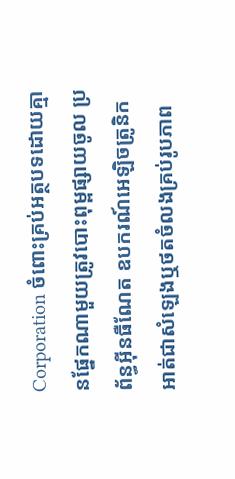Corporation ចំពោះគ្រប់អត្ថបទដោយគ្មានផ្នែកណាមួយត្រូវបោះពុម្ពផ្សាយចូល ប្រព័ន្ធអ៊ីនធឺណែត ឧបករណ៍អេឡិចត្រូនិក អាត់ជាសំឡេងឬថតចំលងគ្រប់រូបភាព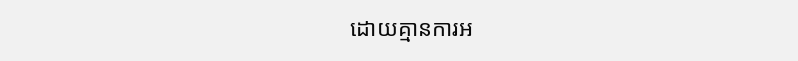ដោយគ្មានការអ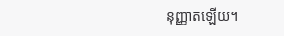នុញ្ញាតឡើយ។